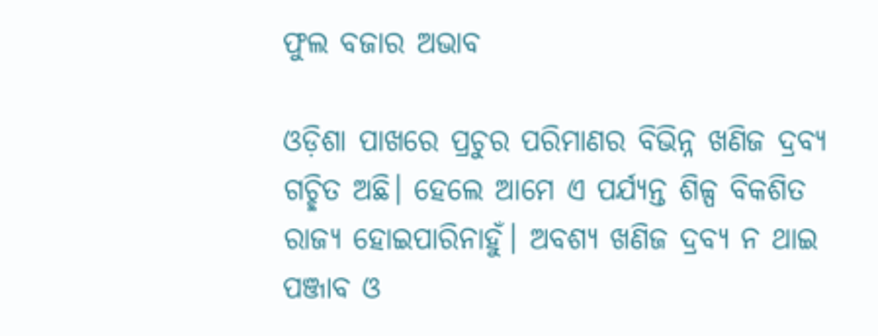ଫୁଲ ବଜାର ଅଭାବ

ଓଡ଼ିଶା ପାଖରେ ପ୍ରଚୁର ପରିମାଣର ବିଭିନ୍ନ ଖଣିଜ ଦ୍ରବ୍ୟ ଗଚ୍ଛିତ ଅଛି। ହେଲେ ଆମେ ଏ ପର୍ଯ୍ୟନ୍ତ ଶିଳ୍ପ ବିକଶିତ ରାଜ୍ୟ ହୋଇପାରିନାହୁଁ। ଅବଶ୍ୟ ଖଣିଜ ଦ୍ରବ୍ୟ ନ ଥାଇ ପଞ୍ଜାବ ଓ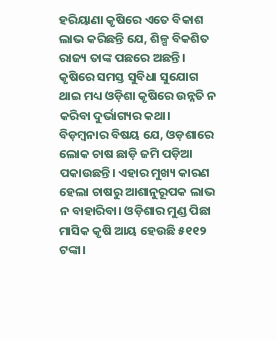ହରିୟାଣା କୃଷିରେ ଏତେ ବିକାଶ ଲାଭ କରିଛନ୍ତି ଯେ, ଶିଳ୍ପ ବିକଶିତ ରାଜ୍ୟ ତାଙ୍କ ପଛରେ ଅଛନ୍ତି। କୃଷିରେ ସମସ୍ତ ସୁବିଧା ସୁଯୋଗ ଥାଇ ମଧ୍ୟ ଓଡ଼ିଶା କୃଷିରେ ଉନ୍ନତି ନ କରିବା ଦୁର୍ଭାଗ୍ୟର କଥା। ବିଡ଼ମ୍ବନାର ବିଷୟ ଯେ, ଓଡ଼ଶାରେ ଲୋକ ଚାଷ ଛାଡ଼ି ଜମି ପଡ଼ିଆ ପକାଉଛନ୍ତି। ଏହାର ମୁଖ୍ୟ କାରଣ ହେଲା ଚାଷରୁ ଆଶାନୁରୂପକ ଲାଭ ନ ବାହାରିବା। ଓଡ଼ିଶାର ମୁଣ୍ଡ ପିଛା ମାସିକ କୃଷି ଆୟ ହେଉଛି ୫୧୧୨ ଟଙ୍କା।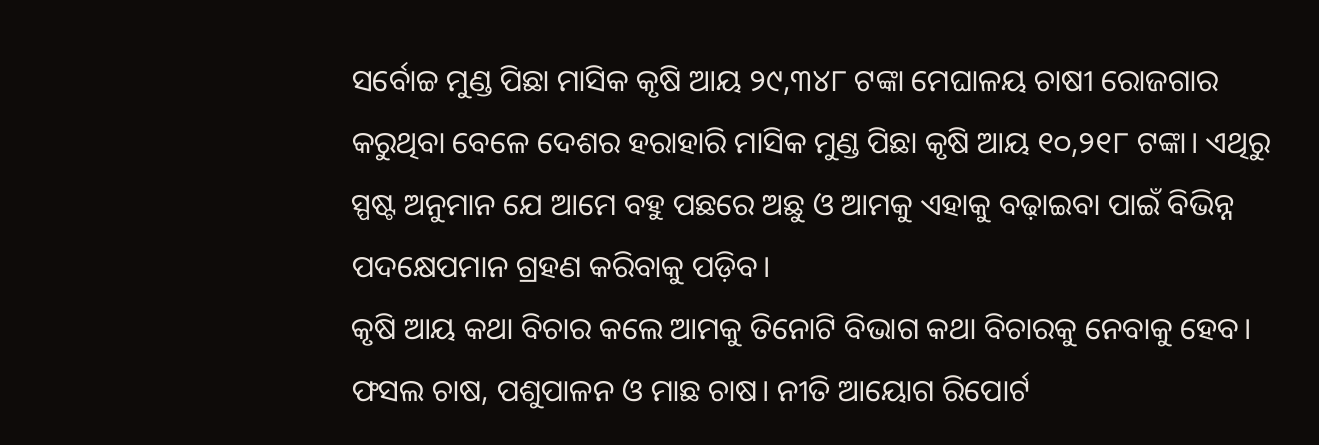ସର୍ବୋଚ୍ଚ ମୁଣ୍ଡ ପିଛା ମାସିକ କୃଷି ଆୟ ୨୯,୩୪୮ ଟଙ୍କା ମେଘାଳୟ ଚାଷୀ ରୋଜଗାର କରୁଥିବା ବେଳେ ଦେଶର ହରାହାରି ମାସିକ ମୁଣ୍ଡ ପିଛା କୃଷି ଆୟ ୧୦,୨୧୮ ଟଙ୍କା। ଏଥିରୁ ସ୍ପଷ୍ଟ ଅନୁମାନ ଯେ ଆମେ ବହୁ ପଛରେ ଅଛୁ ଓ ଆମକୁ ଏହାକୁ ବଢ଼ାଇବା ପାଇଁ ବିଭିନ୍ନ ପଦକ୍ଷେପମାନ ଗ୍ରହଣ କରିବାକୁ ପଡ଼ିବ।
କୃଷି ଆୟ କଥା ବିଚାର କଲେ ଆମକୁ ତିନୋଟି ବିଭାଗ କଥା ବିଚାରକୁ ନେବାକୁ ହେବ।
ଫସଲ ଚାଷ, ପଶୁପାଳନ ଓ ମାଛ ଚାଷ। ନୀତି ଆୟୋଗ ରିପୋର୍ଟ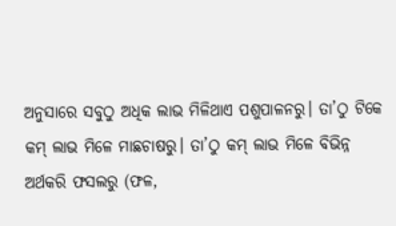ଅନୁସାରେ ସବୁଠୁ ଅଧିକ ଲାଭ ମିଳିଥାଏ ପଶୁପାଳନରୁ। ତା’ଠୁ ଟିକେ କମ୍‌ ଲାଭ ମିଳେ ମାଛଚାଷରୁ। ତା’ଠୁ କମ୍‌ ଲାଭ ମିଳେ ବିଭିନ୍ନ ଅର୍ଥକରି ଫସଲରୁ (ଫଳ,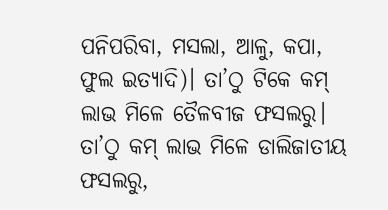ପନିପରିବା, ମସଲା, ଆଳୁ, କପା, ଫୁଲ ଇତ୍ୟାଦି)। ତା’ଠୁ ଟିକେ କମ୍‌ ଲାଭ ମିଳେ ତୈଳବୀଜ ଫସଲରୁ। ତା’ଠୁ କମ୍‌ ଲାଭ ମିଳେ ଡାଲିଜାତୀୟ ଫସଲରୁ,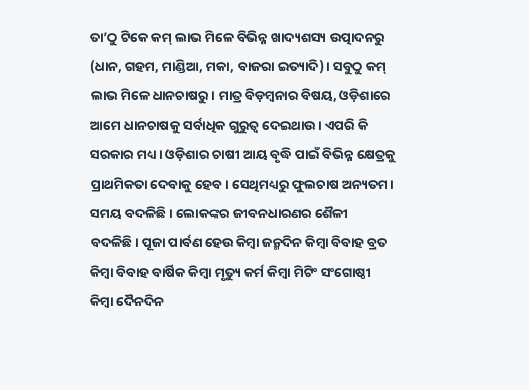ତା’ଠୁ ଟିକେ କମ୍‌ ଲାଭ ମିଳେ ବିଭିନ୍ନ ଖାଦ୍ୟଶସ୍ୟ ଉତ୍ପାଦନରୁ (ଧାନ, ଗହମ, ମାଣ୍ଡିଆ, ମକା, ବାଜରା ଇତ୍ୟାଦି)। ସବୁଠୁ କମ୍‌ ଲାଭ ମିଳେ ଧାନଚାଷରୁ। ମାତ୍ର ବିଡ଼ମ୍ବନାର ବିଷୟ, ଓଡ଼ିଶାରେ ଆମେ ଧାନଚାଷକୁ ସର୍ବାଧିକ ଗୁରୁତ୍ୱ ଦେଇଥାଉ। ଏପରି କି ସରକାର ମଧ୍ୟ। ଓଡ଼ିଶାର ଚାଷୀ ଆୟ ବୃଦ୍ଧି ପାଇଁ ବିଭିନ୍ନ କ୍ଷେତ୍ରକୁ ପ୍ରାଥମିକତା ଦେବାକୁ ହେବ। ସେଥିମଧ୍ୟରୁ ଫୁଲଚାଷ ଅନ୍ୟତମ।
ସମୟ ବଦଳିଛି। ଲୋକଙ୍କର ଜୀବନଧାରଣର ଶୈଳୀ ବଦଳିଛି। ପୂଜା ପାର୍ବଣ ହେଉ କିମ୍ବା ଜନ୍ମଦିନ କିମ୍ବା ବିବାହ ବ୍ରତ କିମ୍ବା ବିବାହ ବାର୍ଷିକ କିମ୍ବା ମୃତ୍ୟୁ କର୍ମ କିମ୍ବା ମିଟିଂ ସଂଗୋଷ୍ଠୀ କିମ୍ବା ଦୈନଦିନ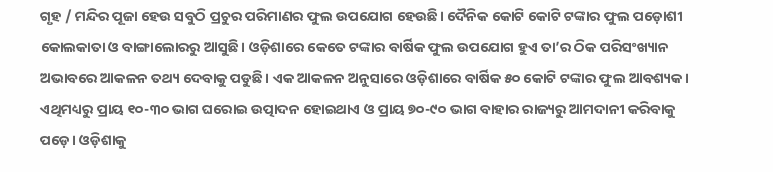ଗୃହ / ମନ୍ଦିର ପୂଜା ହେଉ ସବୁଠି ପ୍ରଚୁର ପରିମାଣର ଫୁଲ ଉପଯୋଗ ହେଉଛି। ଦୈନିକ କୋଟି କୋଟି ଟଙ୍କାର ଫୁଲ ପଡ଼ୋଶୀ କୋଲକାତା ଓ ବାଙ୍ଗାଲୋରରୁ ଆସୁଛି। ଓଡ଼ିଶାରେ କେତେ ଟଙ୍କାର ବାର୍ଷିକ ଫୁଲ ଉପଯୋଗ ହୁଏ ତା’ର ଠିକ ପରିସଂଖ୍ୟାନ ଅଭାବରେ ଆକଳନ ତଥ୍ୟ ଦେବାକୁ ପଡୁଛି। ଏକ ଆକଳନ ଅନୁସାରେ ଓଡ଼ିଶାରେ ବାର୍ଷିକ ୫୦ କୋଟି ଟଙ୍କାର ଫୁଲ ଆବଶ୍ୟକ। ଏଥିମଧ୍ୟରୁ ପ୍ରାୟ ୧୦-୩୦ ଭାଗ ଘରୋଇ ଉତ୍ପାଦନ ହୋଇଥାଏ ଓ ପ୍ରାୟ ୭୦-୯୦ ଭାଗ ବାହାର ରାଜ୍ୟରୁ ଆମଦାନୀ କରିବାକୁ ପଡ଼େ। ଓଡ଼ିଶାକୁ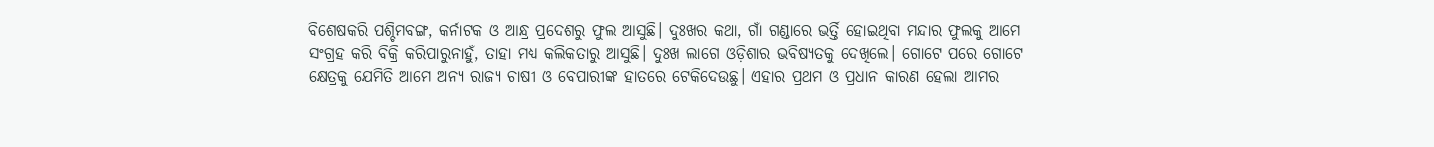ବିଶେଷକରି ପଶ୍ଚିମବଙ୍ଗ, କର୍ନାଟକ ଓ ଆନ୍ଧ୍ର ପ୍ରଦେଶରୁ ଫୁଲ ଆସୁଛି। ଦୁଃଖର କଥା, ଗାଁ ଗଣ୍ଡାରେ ଭର୍ତ୍ତି ହୋଇଥିବା ମନ୍ଦାର ଫୁଲକୁ ଆମେ ସଂଗ୍ରହ କରି ବିକ୍ରି କରିପାରୁନାହୁଁ, ତାହା ମଧ୍ୟ କଲିକତାରୁ ଆସୁଛି। ଦୁଃଖ ଲାଗେ ଓଡ଼ିଶାର ଭବିଷ୍ୟତକୁ ଦେଖିଲେ। ଗୋଟେ ପରେ ଗୋଟେ କ୍ଷେତ୍ରକୁ ଯେମିତି ଆମେ ଅନ୍ୟ ରାଜ୍ୟ ଚାଷୀ ଓ ବେପାରୀଙ୍କ ହାତରେ ଟେକିଦେଉଛୁ। ଏହାର ପ୍ରଥମ ଓ ପ୍ରଧାନ କାରଣ ହେଲା ଆମର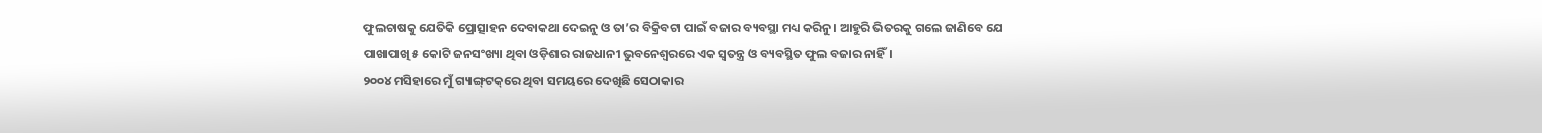ଫୁଲଚାଷକୁ ଯେତିକି ପ୍ରୋତ୍ସାହନ ଦେବାକଥା ଦେଇନୁ ଓ ତା’ର ବିକ୍ରିବଟା ପାଇଁ ବଜାର ବ୍ୟବସ୍ଥା ମଧ୍ୟ କରିନୁ। ଆହୁରି ଭିତରକୁ ଗଲେ ଜାଣିବେ ଯେ ପାଖାପାଖି ୫ କୋଟି ଜନସଂଖ୍ୟା ଥିବା ଓଡ଼ିଶାର ରାଜଧାନୀ ଭୁବନେଶ୍ୱରରେ ଏକ ସ୍ବତନ୍ତ୍ର ଓ ବ୍ୟବସ୍ଥିତ ଫୁଲ ବଜାର ନାହିଁ।
୨୦୦୪ ମସିହାରେ ମୁଁ ଗ୍ୟାଙ୍ଗ୍‌ଟକ୍‌ରେ ଥିବା ସମୟରେ ଦେଖିଛି ସେଠାକାର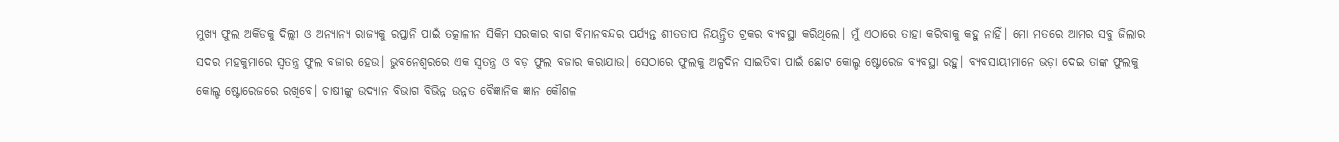ମୁଖ୍ୟ ଫୁଲ ଅର୍କିଡକୁ ଦିଲ୍ଲୀ ଓ ଅନ୍ୟାନ୍ୟ ରାଜ୍ୟକୁ ରପ୍ତାନି ପାଇଁ ତତ୍କାଳୀନ ସିକିମ ସରକାର ବାଗ ବିମାନବନ୍ଦର ପର୍ଯ୍ୟନ୍ତ ଶୀତତାପ ନିୟନ୍ତ୍ରିତ ଟ୍ରକର ବ୍ୟବସ୍ଥା କରିଥିଲେ। ମୁଁ ଏଠାରେ ତାହା କରିବାକୁ କହୁ ନାହିଁ। ମୋ ମତରେ ଆମର ସବୁ ଜିଲାର ସଦର ମହକୁମାରେ ସ୍ବତନ୍ତ୍ର ଫୁଲ ବଜାର ହେଉ। ଭୁବନେଶ୍ୱରରେ ଏକ ସ୍ବତନ୍ତ୍ର ଓ ବଡ଼ ଫୁଲ ବଜାର କରାଯାଉ। ସେଠାରେ ଫୁଲକୁ ଅଳ୍ପଦିନ ସାଇତିବା ପାଇଁ ଛୋଟ କୋଲ୍ଡ ଷ୍ଟୋରେଜ ବ୍ୟବସ୍ଥା ରହୁ। ବ୍ୟବସାୟୀମାନେ ଭଡ଼ା ଦେଇ ତାଙ୍କ ଫୁଲକୁ କୋଲ୍ଡ ଷ୍ଟୋରେଜରେ ରଖିବେ। ଚାଷୀଙ୍କୁ ଉଦ୍ୟାନ ବିଭାଗ ବିଭିନ୍ନ ଉନ୍ନତ ବୈଜ୍ଞାନିକ ଜ୍ଞାନ କୌଶଳ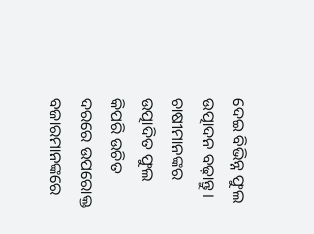ଦେଇ ବିଭିନ୍ନ ଫୁଲ ଉତ୍ପାଦନ ବଢ଼ାନ୍ତୁ। ଚାଷୀମାନଙ୍କର ଉତ୍ପାଦିତ ଫୁଲ କିପରି ଉଚିତ ଦରରେ ଉପରୋକ୍ତ ବଜାରମାନଙ୍କରେ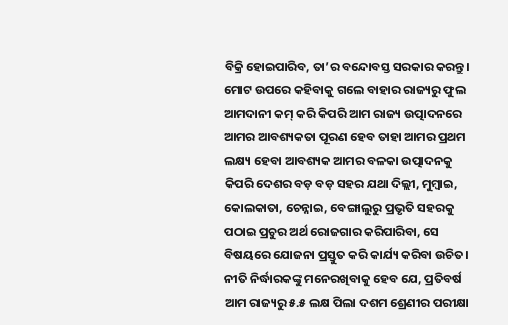ବିକ୍ରି ହୋଇପାରିବ, ତା’ର ବନ୍ଦୋବସ୍ତ ସରକାର କରନ୍ତୁ। ମୋଟ ଉପରେ କହିବାକୁ ଗଲେ ବାହାର ରାଜ୍ୟରୁ ଫୁଲ ଆମଦାନୀ କମ୍‌ କରି କିପରି ଆମ ରାଜ୍ୟ ଉତ୍ପାଦନରେ ଆମର ଆବଶ୍ୟକତା ପୂରଣ ହେବ ତାହା ଆମର ପ୍ରଥମ ଲକ୍ଷ୍ୟ ହେବା ଆବଶ୍ୟକ ଆମର ବଳକା ଉତ୍ପାଦନକୁ କିପରି ଦେଶର ବଡ଼ ବଡ଼ ସହର ଯଥା ଦିଲ୍ଲୀ, ମୁମ୍ବାଇ, କୋଲକାତା, ଚେନ୍ନାଇ, ବେଙ୍ଗାଲୁରୁ ପ୍ରଭୃତି ସହରକୁ ପଠାଇ ପ୍ରଚୁର ଅର୍ଥ ରୋଜଗାର କରିପାରିବା, ସେ ବିଷୟରେ ଯୋଜନା ପ୍ରସ୍ତୁତ କରି କାର୍ଯ୍ୟ କରିବା ଉଚିତ। ନୀତି ନିର୍ଦ୍ଧାରକଙ୍କୁ ମନେରଖିବାକୁ ହେବ ଯେ, ପ୍ରତିବର୍ଷ ଆମ ରାଜ୍ୟରୁ ୫.୫ ଲକ୍ଷ ପିଲା ଦଶମ ଶ୍ରେଣୀର ପରୀକ୍ଷା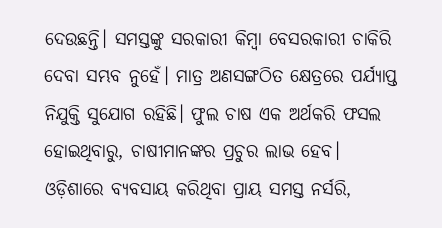ଦେଉଛନ୍ତି। ସମସ୍ତଙ୍କୁ ସରକାରୀ କିମ୍ବା ବେସରକାରୀ ଚାକିରି ଦେବା ସମ୍ଭବ ନୁହେଁ। ମାତ୍ର ଅଣସଙ୍ଗଠିତ କ୍ଷେତ୍ରରେ ପର୍ଯ୍ୟାପ୍ତ ନିଯୁକ୍ତି ସୁଯୋଗ ରହିଛି। ଫୁଲ ଚାଷ ଏକ ଅର୍ଥକରି ଫସଲ ହୋଇଥିବାରୁ, ଚାଷୀମାନଙ୍କର ପ୍ରଚୁର ଲାଭ ହେବ।
ଓଡ଼ିଶାରେ ବ୍ୟବସାୟ କରିଥିବା ପ୍ରାୟ ସମସ୍ତ ନର୍ସରି,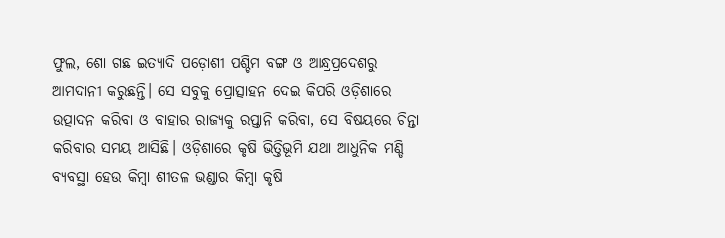ଫୁଲ, ଶୋ ଗଛ ଇତ୍ୟାଦି ପଡ଼ୋଶୀ ପଶ୍ଚିମ ବଙ୍ଗ ଓ ଆନ୍ଧ୍ରପ୍ରଦେଶରୁ ଆମଦାନୀ କରୁଛନ୍ତି। ସେ ସବୁକୁ ପ୍ରୋତ୍ସାହନ ଦେଇ କିପରି ଓଡ଼ିଶାରେ ଉତ୍ପାଦନ କରିବା ଓ ବାହାର ରାଜ୍ୟକୁ ରପ୍ତାନି କରିବା, ସେ ବିଷୟରେ ଚିନ୍ତା କରିବାର ସମୟ ଆସିଛି। ଓଡ଼ିଶାରେ କୃଷି ଭିତ୍ତିଭୂମି ଯଥା ଆଧୁନିକ ମଣ୍ଡି ବ୍ୟବସ୍ଥା ହେଉ କିମ୍ବା ଶୀତଳ ଭଣ୍ଡାର କିମ୍ବା କୃଷି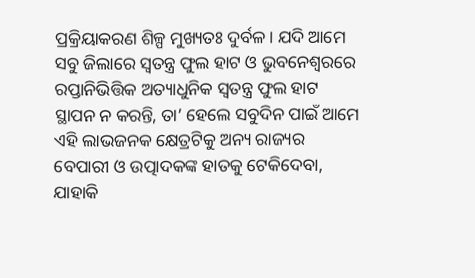ପ୍ରକ୍ରିୟାକରଣ ଶିଳ୍ପ ମୁଖ୍ୟତଃ ଦୁର୍ବଳ। ଯଦି ଆମେ ସବୁ ଜିଲାରେ ସ୍ବତନ୍ତ୍ର ଫୁଲ ହାଟ ଓ ଭୁବନେଶ୍ୱରରେ ରପ୍ତାନିଭିତ୍ତିକ ଅତ୍ୟାଧୁନିକ ସ୍ବତନ୍ତ୍ର ଫୁଲ ହାଟ ସ୍ଥାପନ ନ କରନ୍ତି, ତା’ ହେଲେ ସବୁଦିନ ପାଇଁ ଆମେ ଏହି ଲାଭଜନକ କ୍ଷେତ୍ରଟିକୁ ଅନ୍ୟ ରାଜ୍ୟର ବେପାରୀ ଓ ଉତ୍ପାଦକଙ୍କ ହାତକୁ ଟେକିଦେବା, ଯାହାକି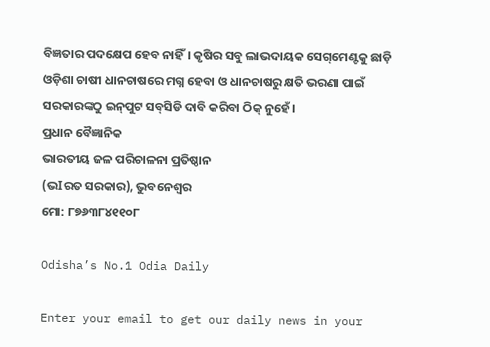ବିଜ୍ଞତାର ପଦକ୍ଷେପ ହେବ ନାହିଁ। କୃଷିର ସବୁ ଲାଭଦାୟକ ସେଗ୍‌ମେଣ୍ଟକୁ ଛାଡ଼ି ଓଡ଼ିଶା ଚାଷୀ ଧାନଚାଷରେ ମଗ୍ନ ହେବା ଓ ଧାନଚାଷରୁ କ୍ଷତି ଭରଣା ପାଇଁ ସରକାରଙ୍କଠୁ ଇନ୍‌ପୁଟ ସବ୍‌ସିଡି ଦାବି କରିବା ଠିକ୍‌ ନୁହେଁ।
ପ୍ରଧାନ ବୈଜ୍ଞାନିକ
ଭାରତୀୟ ଜଳ ପରିଚାଳନା ପ୍ରତିଷ୍ଠାନ
(ଭIରତ ସରକାର), ଭୁବନେଶ୍ବର
ମୋ: ୮୭୬୩୮୪୧୧୦୮

Odisha’s No.1 Odia Daily

Enter your email to get our daily news in your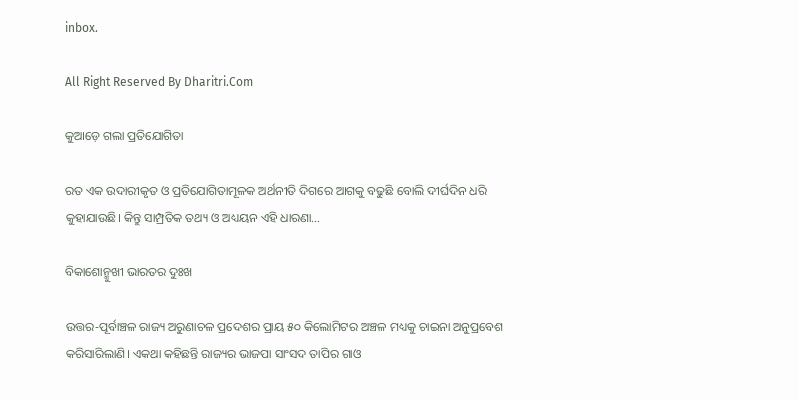inbox.

All Right Reserved By Dharitri.Com

କୁଆଡ଼େ ଗଲା ପ୍ରତିଯୋଗିତା

ରତ ଏକ ଉଦାରୀକୃତ ଓ ପ୍ରତିଯୋଗିତାମୂଳକ ଅର୍ଥନୀତି ଦିଗରେ ଆଗକୁ ବଢୁଛି ବୋଲି ଦୀର୍ଘଦିନ ଧରି କୁହାଯାଉଛି। କିନ୍ତୁ ସାମ୍ପ୍ରତିକ ତଥ୍ୟ ଓ ଅଧ୍ୟୟନ ଏହି ଧାରଣା…

ବିକାଶୋନ୍ମୁଖୀ ଭାରତର ଦୁଃଖ

ଉତ୍ତର-ପୂର୍ବାଞ୍ଚଳ ରାଜ୍ୟ ଅରୁଣାଚଳ ପ୍ରଦେଶର ପ୍ରାୟ ୫୦ କିଲୋମିଟର ଅଞ୍ଚଳ ମଧ୍ୟକୁ ଚାଇନା ଅନୁପ୍ରବେଶ କରିସାରିଲାଣି। ଏକଥା କହିଛନ୍ତି ରାଜ୍ୟର ଭାଜପା ସାଂସଦ ତାପିର ଗାଓ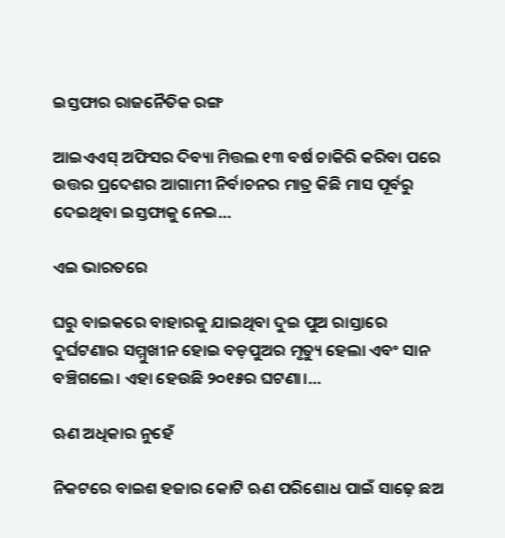ଇସ୍ତଫାର ରାଜନୈତିକ ରଙ୍ଗ

ଆଇଏଏସ୍‌ ଅଫିସର ଦିବ୍ୟା ମିତ୍ତଲ ୧୩ ବର୍ଷ ଚାକିରି କରିବା ପରେ ଉତ୍ତର ପ୍ରଦେଶର ଆଗାମୀ ନିର୍ବାଚନର ମାତ୍ର କିଛି ମାସ ପୂର୍ବରୁ ଦେଇଥିବା ଇସ୍ତଫାକୁ ନେଇ…

ଏଇ ଭାରତରେ

ଘରୁ ବାଇକରେ ବାହାରକୁ ଯାଇଥିବା ଦୁଇ ପୁଅ ରାସ୍ତାରେ ଦୁର୍ଘଟଣାର ସମ୍ମୁଖୀନ ହୋଇ ବଡ଼ପୁଅର ମୃତ୍ୟୁ ହେଲା ଏବଂ ସାନ ବଞ୍ଚିଗଲେ। ଏହା ହେଉଛି ୨୦୧୫ର ଘଟଣା।…

ଋଣ ଅଧିକାର ନୁହେଁ

ନିକଟରେ ବାଇଶ ହଜାର କୋଟି ଋଣ ପରିଶୋଧ ପାଇଁ ସାଢ଼େ ଛଅ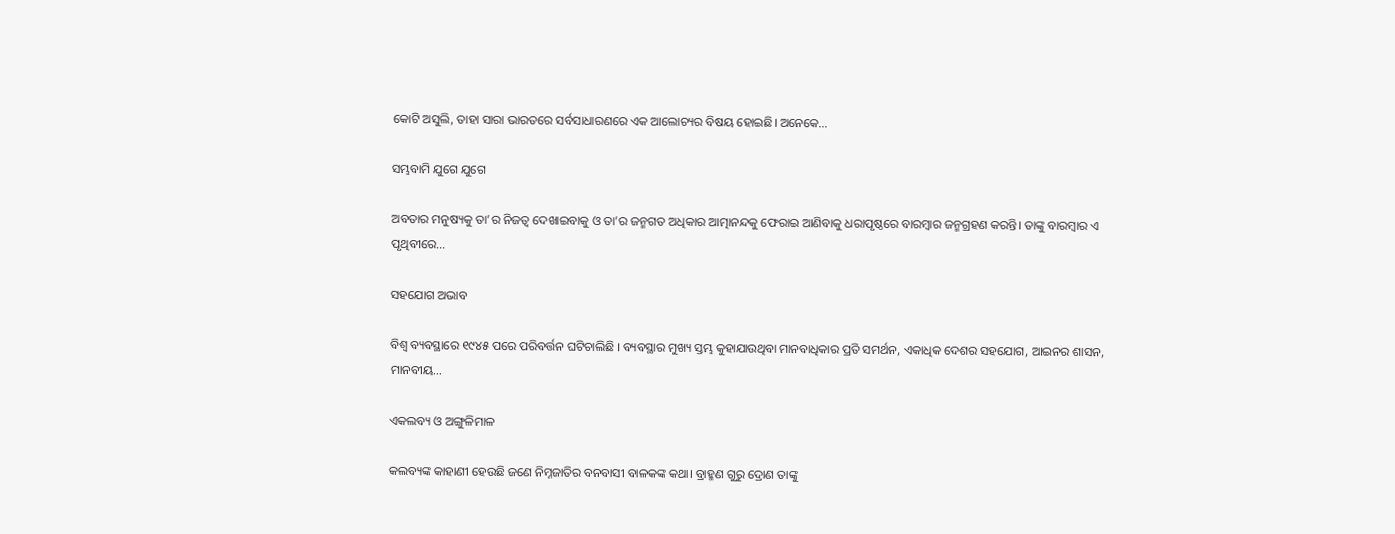କୋଟି ଅସୁଲି, ତାହା ସାରା ଭାରତରେ ସର୍ବସାଧାରଣରେ ଏକ ଆଲୋଚ୍ୟର ବିଷୟ ହୋଇଛି। ଅନେକେ…

ସମ୍ଭବାମି ଯୁଗେ ଯୁଗେ

ଅବତାର ମନୁଷ୍ୟକୁ ତା’ର ନିଜତ୍ୱ ଦେଖାଇବାକୁ ଓ ତା’ର ଜନ୍ମଗତ ଅଧିକାର ଆତ୍ମାନନ୍ଦକୁ ଫେରାଇ ଆଣିବାକୁ ଧରାପୃଷ୍ଠରେ ବାରମ୍ବାର ଜନ୍ମଗ୍ରହଣ କରନ୍ତି। ତାଙ୍କୁ ବାରମ୍ବାର ଏ ପୃଥିବୀରେ…

ସହଯୋଗ ଅଭାବ

ବିଶ୍ୱ ବ୍ୟବସ୍ଥାରେ ୧୯୪୫ ପରେ ପରିବର୍ତ୍ତନ ଘଟିଚାଲିଛି । ବ୍ୟବସ୍ଥାର ମୁଖ୍ୟ ସ୍ତମ୍ଭ କୁହାଯାଉଥିବା ମାନବାଧିକାର ପ୍ରତି ସମର୍ଥନ, ଏକାଧିକ ଦେଶର ସହଯୋଗ, ଆଇନର ଶାସନ, ମାନବୀୟ…

ଏକଲବ୍ୟ ଓ ଅଙ୍ଗୁଳିମାଳ

କଲବ୍ୟଙ୍କ କାହାଣୀ ହେଉଛି ଜଣେ ନିମ୍ନଜାତିର ବନବାସୀ ବାଳକଙ୍କ କଥା। ବ୍ରାହ୍ମଣ ଗୁରୁ ଦ୍ରୋଣ ତାଙ୍କୁ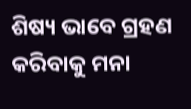ଶିଷ୍ୟ ଭାବେ ଗ୍ରହଣ କରିବାକୁ ମନା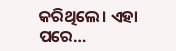କରିଥିଲେ। ଏହା ପରେ…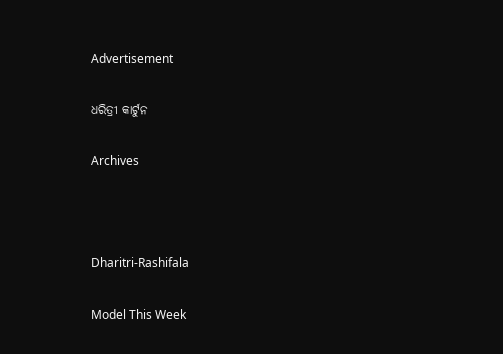Advertisement

ଧରିତ୍ରୀ କାର୍ଟୁନ

Archives



Dharitri-Rashifala

Model This Week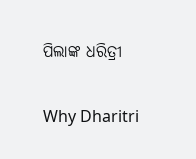ପିଲାଙ୍କ ଧରିତ୍ରୀ

Why Dharitri